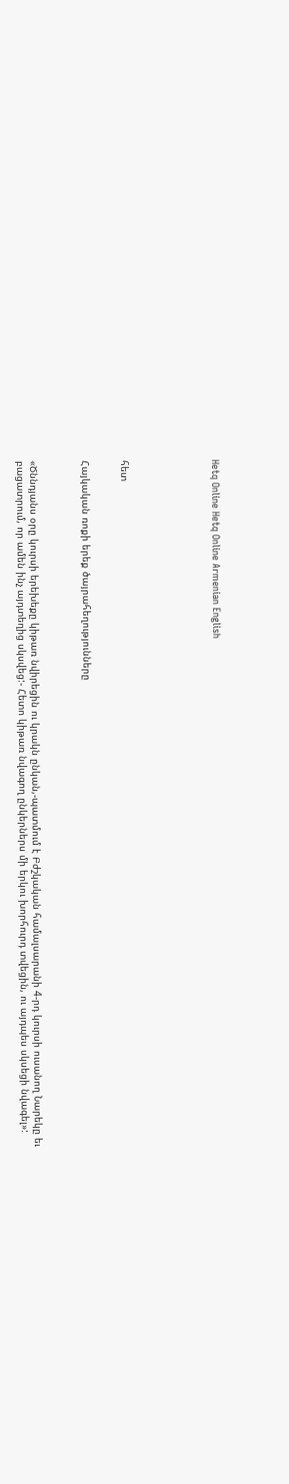Hetq Online Hetq Online Armenian English






հետ


Հայկական ռոքի երեք ծայրահեղությունները



«Ծննդյանս օրը կուրսի երեխեքը կիթառ նվիրեցին ու կրակն ընկան,-պատմում է Բժշկական համալսարանի 4-րդ կուրսի ուսանող Նարեկը եւ բացատրում, որ ամեն ինչ այդտեղից սկսվեց:- Հետո կիթառ նվագող ընկերներս մի երկու խորհուրդ տվեցին, ու այդպես սկսեցի նվագել»: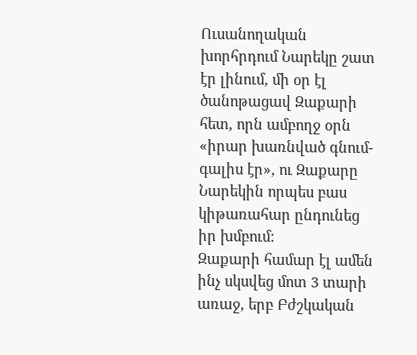Ուսանողական խորհրդում Նարեկը շատ էր լինում, մի օր էլ ծանոթացավ Զաքարի հետ, որն ամբողջ օրն «իրար խառնված գնում-գալիս էր», ու Զաքարը Նարեկին որպես բաս կիթառահար ընդունեց իր խմբում:
Զաքարի համար էլ ամեն ինչ սկսվեց մոտ 3 տարի առաջ, երբ Բժշկական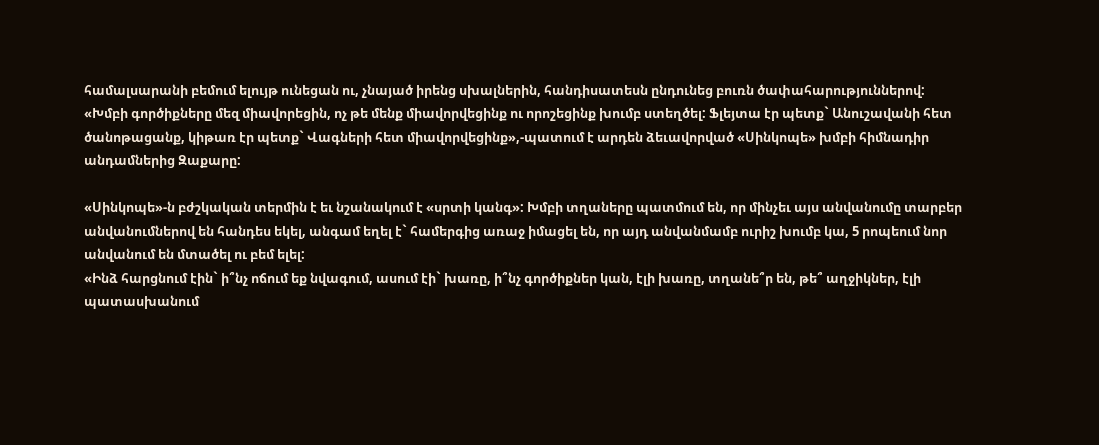համալսարանի բեմում ելույթ ունեցան ու, չնայած իրենց սխալներին, հանդիսատեսն ընդունեց բուռն ծափահարություններով:
«Խմբի գործիքները մեզ միավորեցին, ոչ թե մենք միավորվեցինք ու որոշեցինք խումբ ստեղծել: Ֆլեյտա էր պետք` Անուշավանի հետ ծանոթացանք, կիթառ էր պետք` Վագների հետ միավորվեցինք»,-պատում է արդեն ձեւավորված «Սինկոպե» խմբի հիմնադիր անդամներից Զաքարը:

«Սինկոպե»-ն բժշկական տերմին է եւ նշանակում է «սրտի կանգ»: Խմբի տղաները պատմում են, որ մինչեւ այս անվանումը տարբեր անվանումներով են հանդես եկել, անգամ եղել է` համերգից առաջ իմացել են, որ այդ անվանմամբ ուրիշ խումբ կա, 5 րոպեում նոր անվանում են մտածել ու բեմ ելել:
«Ինձ հարցնում էին` ի՞նչ ոճում եք նվագում, ասում էի` խառը, ի՞նչ գործիքներ կան, էլի խառը, տղանե՞ր են, թե՞ աղջիկներ, էլի պատասխանում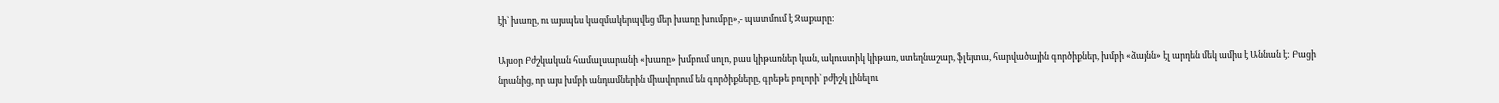էի` խառը, ու այսպես կազմակերպվեց մեր խառը խումբը»,- պատմում է Զաքարը:

Այսօր Բժշկական համալսարանի «խառը» խմբում սոլո, բաս կիթառներ կան, ակուստիկ կիթառ, ստեղնաշար, ֆլեյտա, հարվածային գործիքներ, խմբի «ձայնն» էլ արդեն մեկ ամիս է Աննան է: Բացի նրանից, որ այս խմբի անդամներին միավորում են գործիքները, գրեթե բոլորի` բժիշկ լինելու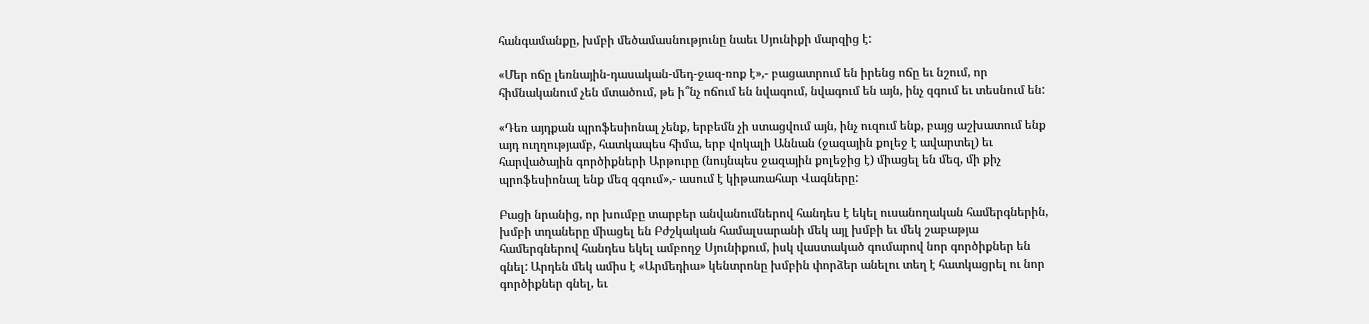հանգամանքը, խմբի մեծամասնությունը նաեւ Սյունիքի մարզից է:

«Մեր ոճը լեռնային-դասական-մեդ-ջազ-ռոք է»,- բացատրում են իրենց ոճը եւ նշում, որ հիմնականում չեն մտածում, թե ի՞նչ ոճում են նվագում, նվագում են այն, ինչ զգում եւ տեսնում են:

«Դեռ այդքան պրոֆեսիոնալ չենք, երբեմն չի ստացվում այն, ինչ ուզում ենք, բայց աշխատում ենք այդ ուղղությամբ, հատկապես հիմա, երբ վոկալի Աննան (ջազային քոլեջ է ավարտել) եւ հարվածային գործիքների Արթուրը (նույնպես ջազային քոլեջից է) միացել են մեզ, մի քիչ պրոֆեսիոնալ ենք մեզ զգում»,- ասում է կիթառահար Վագները:

Բացի նրանից, որ խումբը տարբեր անվանումներով հանդես է եկել ուսանողական համերգներին, խմբի տղաները միացել են Բժշկական համալսարանի մեկ այլ խմբի եւ մեկ շաբաթյա համերգներով հանդես եկել ամբողջ Սյունիքում, իսկ վաստակած գումարով նոր գործիքներ են գնել: Արդեն մեկ ամիս է «Արմեդիա» կենտրոնը խմբին փորձեր անելու տեղ է հատկացրել ու նոր գործիքներ գնել, եւ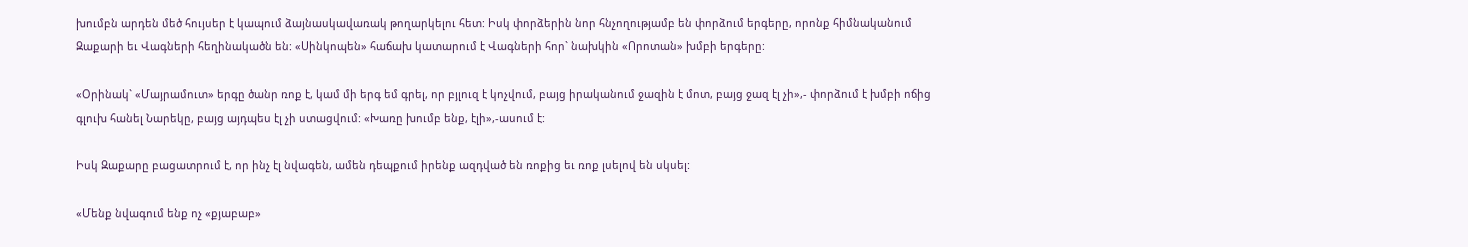խումբն արդեն մեծ հույսեր է կապում ձայնասկավառակ թողարկելու հետ: Իսկ փորձերին նոր հնչողությամբ են փորձում երգերը, որոնք հիմնականում Զաքարի եւ Վագների հեղինակածն են: «Սինկոպեն» հաճախ կատարում է Վագների հոր` նախկին «Որոտան» խմբի երգերը:

«Օրինակ` «Մայրամուտ» երգը ծանր ռոք է, կամ մի երգ եմ գրել, որ բյլուզ է կոչվում, բայց իրականում ջազին է մոտ, բայց ջազ էլ չի»,- փորձում է խմբի ոճից գլուխ հանել Նարեկը, բայց այդպես էլ չի ստացվում: «Խառը խումբ ենք, էլի»,-ասում է:

Իսկ Զաքարը բացատրում է, որ ինչ էլ նվագեն, ամեն դեպքում իրենք ազդված են ռոքից եւ ռոք լսելով են սկսել:

«Մենք նվագում ենք ոչ «քյաբաբ»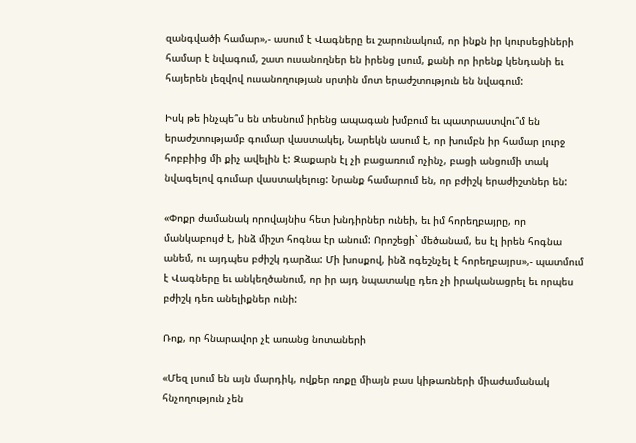զանգվածի համար»,- ասում է Վագները եւ շարունակում, որ ինքն իր կուրսեցիների համար է նվագում, շատ ուսանողներ են իրենց լսում, քանի որ իրենք կենդանի եւ հայերեն լեզվով ուսանողության սրտին մոտ երաժշտություն են նվագում:

Իսկ թե ինչպե՞ս են տեսնում իրենց ապագան խմբում եւ պատրաստվու՞մ են երաժշտությամբ գումար վաստակել, Նարեկն ասում է, որ խումբն իր համար լուրջ հոբբիից մի քիչ ավելին է: Զաքարն էլ չի բացառում ոչինչ, բացի անցումի տակ նվագելով գումար վաստակելուց: Նրանք համարում են, որ բժիշկ երաժիշտներ են:

«Փոքր ժամանակ որովայնիս հետ խնդիրներ ունեի, եւ իմ հորեղբայրը, որ մանկաբույժ է, ինձ միշտ հոգնա էր անում: Որոշեցի` մեծանամ, ես էլ իրեն հոգնա անեմ, ու այդպես բժիշկ դարձա: Մի խոսքով, ինձ ոգեշնչել է հորեղբայրս»,- պատմում է Վագները եւ անկեղծանում, որ իր այդ նպատակը դեռ չի իրականացրել եւ որպես բժիշկ դեռ անելիքներ ունի:

Ռոք, որ հնարավոր չէ առանց նոտաների

«Մեզ լսում են այն մարդիկ, ովքեր ռոքը միայն բաս կիթառների միաժամանակ հնչողություն չեն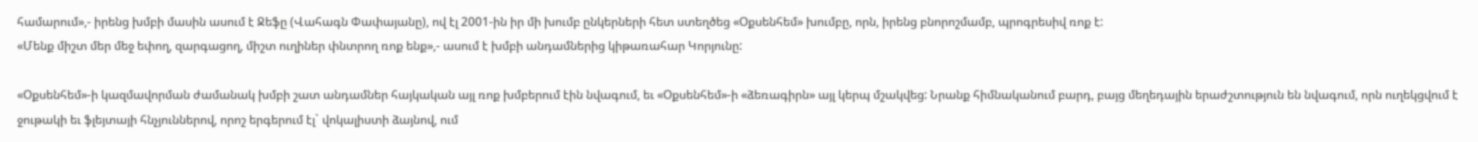համարում»,- իրենց խմբի մասին ասում է Ջեֆը (Վահագն Փափայանը), ով էլ 2001-ին իր մի խումբ ընկերների հետ ստեղծեց «Օքսենհեմ» խումբը, որն, իրենց բնորոշմամբ, պրոգրեսիվ ռոք է:
«Մենք միշտ մեր մեջ եփող, զարգացող, միշտ ուղիներ փնտրող ռոք ենք»,- ասում է խմբի անդամներից կիթառահար Կորյունը:

«Օքսենհեմ»-ի կազմավորման ժամանակ խմբի շատ անդամներ հայկական այլ ռոք խմբերում էին նվագում, եւ «Օքսենհեմ»-ի «ձեռագիրն» այլ կերպ մշակվեց: Նրանք հիմնականում բարդ, բայց մեղեդային երաժշտություն են նվագում, որն ուղեկցվում է ջութակի եւ ֆլեյտայի հնչյուններով, որոշ երգերում էլ` վոկալիստի ձայնով, ում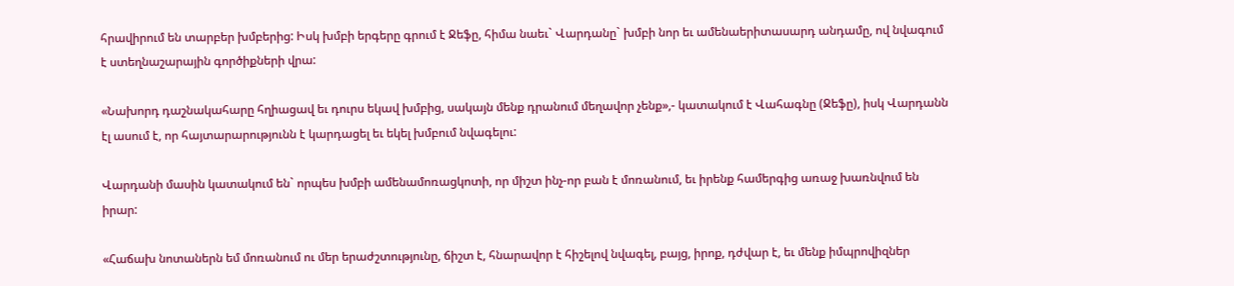հրավիրում են տարբեր խմբերից: Իսկ խմբի երգերը գրում է Ջեֆը, հիմա նաեւ` Վարդանը` խմբի նոր եւ ամենաերիտասարդ անդամը, ով նվագում է ստեղնաշարային գործիքների վրա:

«Նախորդ դաշնակահարը հղիացավ եւ դուրս եկավ խմբից, սակայն մենք դրանում մեղավոր չենք»,- կատակում է Վահագնը (Ջեֆը), իսկ Վարդանն էլ ասում է, որ հայտարարությունն է կարդացել եւ եկել խմբում նվագելու:

Վարդանի մասին կատակում են` որպես խմբի ամենամոռացկոտի, որ միշտ ինչ-որ բան է մոռանում, եւ իրենք համերգից առաջ խառնվում են իրար:

«Հաճախ նոտաներն եմ մոռանում ու մեր երաժշտությունը, ճիշտ է, հնարավոր է հիշելով նվագել, բայց, իրոք, դժվար է, եւ մենք իմպրովիզներ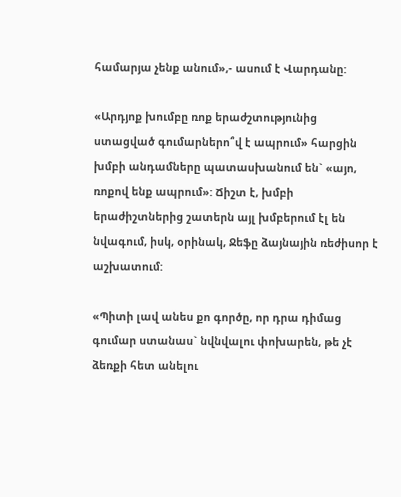համարյա չենք անում»,- ասում է Վարդանը:

«Արդյոք խումբը ռոք երաժշտությունից ստացված գումարներո՞վ է ապրում» հարցին խմբի անդամները պատասխանում են` «այո, ռոքով ենք ապրում»: Ճիշտ է, խմբի երաժիշտներից շատերն այլ խմբերում էլ են նվագում, իսկ, օրինակ, Ջեֆը ձայնային ռեժիսոր է աշխատում:

«Պիտի լավ անես քո գործը, որ դրա դիմաց գումար ստանաս` նվնվալու փոխարեն, թե չէ ձեռքի հետ անելու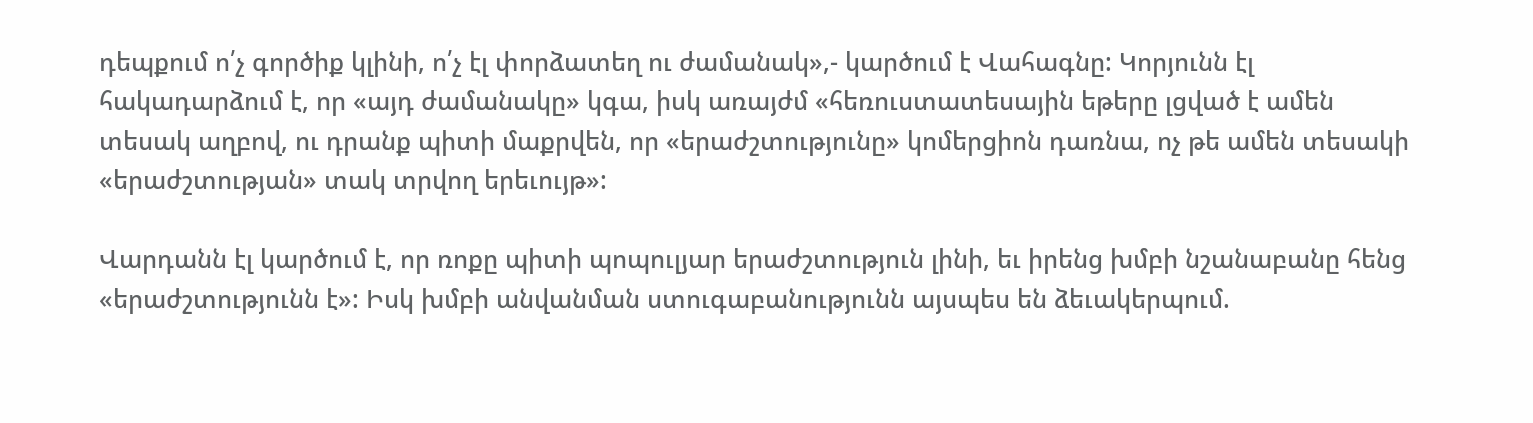դեպքում ո՛չ գործիք կլինի, ո՛չ էլ փորձատեղ ու ժամանակ»,- կարծում է Վահագնը: Կորյունն էլ հակադարձում է, որ «այդ ժամանակը» կգա, իսկ առայժմ «հեռուստատեսային եթերը լցված է ամեն տեսակ աղբով, ու դրանք պիտի մաքրվեն, որ «երաժշտությունը» կոմերցիոն դառնա, ոչ թե ամեն տեսակի «երաժշտության» տակ տրվող երեւույթ»:

Վարդանն էլ կարծում է, որ ռոքը պիտի պոպուլյար երաժշտություն լինի, եւ իրենց խմբի նշանաբանը հենց «երաժշտությունն է»: Իսկ խմբի անվանման ստուգաբանությունն այսպես են ձեւակերպում.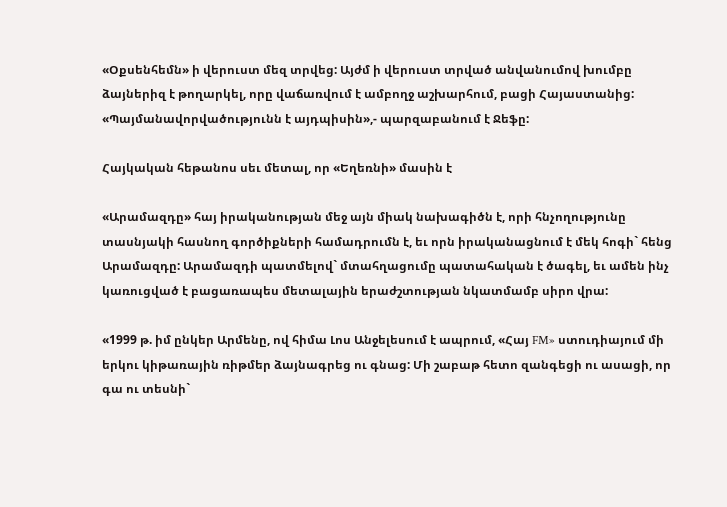«Օքսենհեմն» ի վերուստ մեզ տրվեց: Այժմ ի վերուստ տրված անվանումով խումբը ձայներիզ է թողարկել, որը վաճառվում է ամբողջ աշխարհում, բացի Հայաստանից: «Պայմանավորվածությունն է այդպիսին»,- պարզաբանում է Ջեֆը:

Հայկական հեթանոս սեւ մետալ, որ «Եղեռնի» մասին է

«Արամազդը» հայ իրականության մեջ այն միակ նախագիծն է, որի հնչողությունը տասնյակի հասնող գործիքների համադրումն է, եւ որն իրականացնում է մեկ հոգի` հենց Արամազդը: Արամազդի պատմելով` մտահղացումը պատահական է ծագել, եւ ամեն ինչ կառուցված է բացառապես մետալային երաժշտության նկատմամբ սիրո վրա:

«1999 թ. իմ ընկեր Արմենը, ով հիմա Լոս Անջելեսում է ապրում, «Հայ FM» ստուդիայում մի երկու կիթառային ռիթմեր ձայնագրեց ու գնաց: Մի շաբաթ հետո զանգեցի ու ասացի, որ գա ու տեսնի`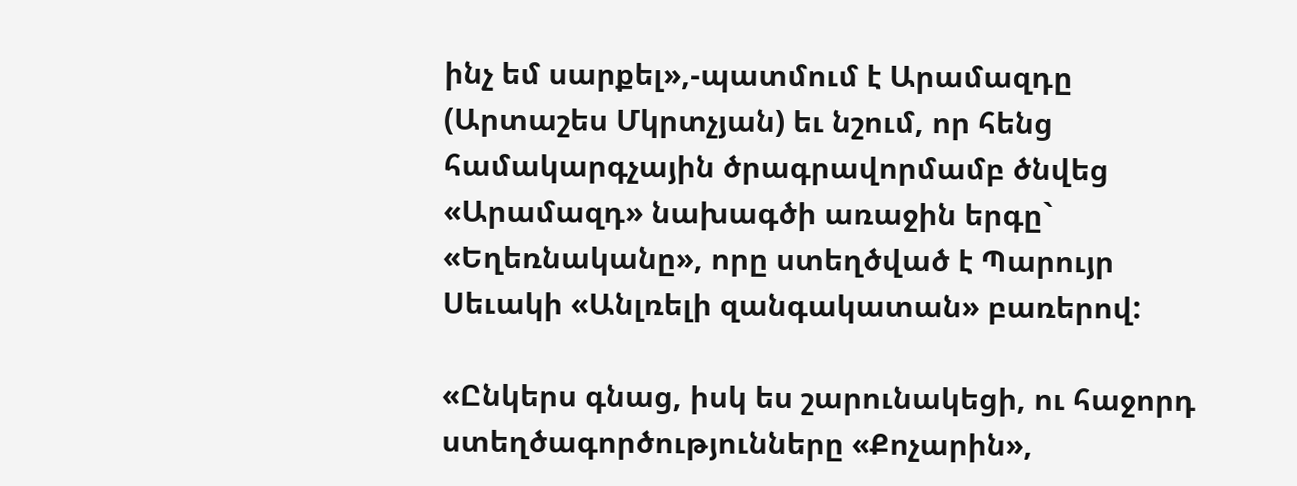ինչ եմ սարքել»,-պատմում է Արամազդը (Արտաշես Մկրտչյան) եւ նշում, որ հենց համակարգչային ծրագրավորմամբ ծնվեց «Արամազդ» նախագծի առաջին երգը` «Եղեռնականը», որը ստեղծված է Պարույր Սեւակի «Անլռելի զանգակատան» բառերով:

«Ընկերս գնաց, իսկ ես շարունակեցի, ու հաջորդ ստեղծագործությունները «Քոչարին»,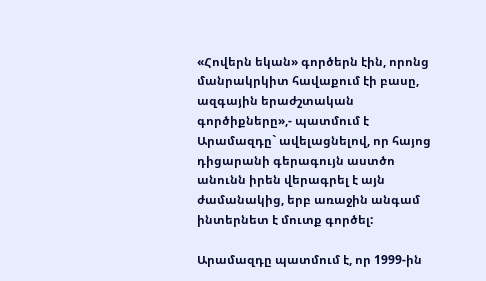«Հովերն եկան» գործերն էին, որոնց մանրակրկիտ հավաքում էի բասը, ազգային երաժշտական գործիքները»,- պատմում է Արամազդը` ավելացնելով, որ հայոց դիցարանի գերագույն աստծո անունն իրեն վերագրել է այն ժամանակից, երբ առաջին անգամ ինտերնետ է մուտք գործել:

Արամազդը պատմում է, որ 1999-ին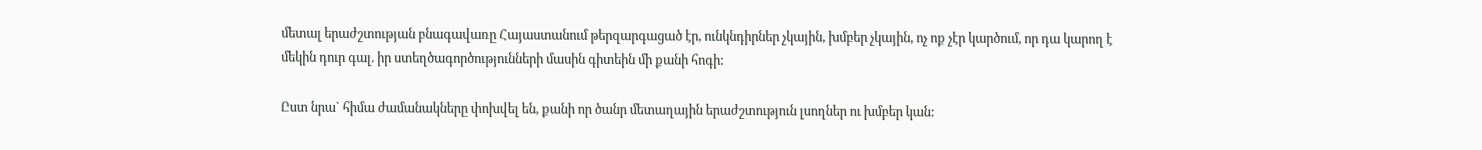մետալ երաժշտության բնագավառը Հայաստանում թերզարգացած էր, ունկնդիրներ չկային, խմբեր չկային, ոչ ոք չէր կարծում, որ դա կարող է մեկին դուր գալ. իր ստեղծագործությունների մասին գիտեին մի քանի հոգի:

Ըստ նրա` հիմա ժամանակները փոխվել են, քանի որ ծանր մետաղային երաժշտություն լսողներ ու խմբեր կան: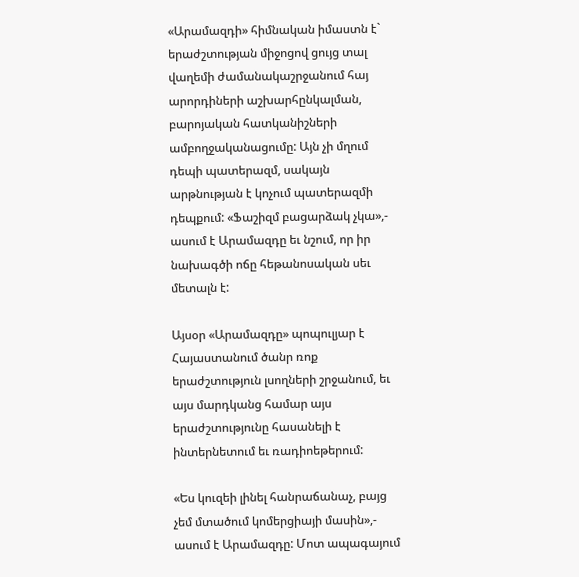«Արամազդի» հիմնական իմաստն է` երաժշտության միջոցով ցույց տալ վաղեմի ժամանակաշրջանում հայ արորդիների աշխարհընկալման, բարոյական հատկանիշների ամբողջականացումը: Այն չի մղում դեպի պատերազմ, սակայն արթնության է կոչում պատերազմի դեպքում: «Ֆաշիզմ բացարձակ չկա»,- ասում է Արամազդը եւ նշում, որ իր նախագծի ոճը հեթանոսական սեւ մետալն է:

Այսօր «Արամազդը» պոպուլյար է Հայաստանում ծանր ռոք երաժշտություն լսողների շրջանում, եւ այս մարդկանց համար այս երաժշտությունը հասանելի է ինտերնետում եւ ռադիոեթերում:

«Ես կուզեի լինել հանրաճանաչ, բայց չեմ մտածում կոմերցիայի մասին»,- ասում է Արամազդը: Մոտ ապագայում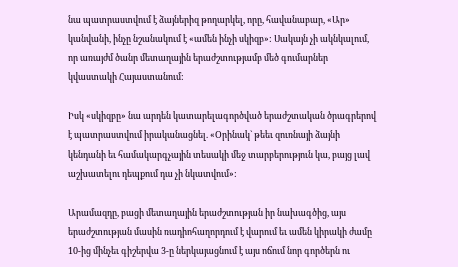նա պատրաստվում է ձայներիզ թողարկել, որը, հավանաբար, «Ար» կանվանի, ինչը նշանակում է «ամեն ինչի սկիզբ»: Սակայն չի ակնկալում, որ առայժմ ծանր մետաղային երաժշտությամբ մեծ գումարներ կվաստակի Հայաստանում:

Իսկ «սկիզբը» նա արդեն կատարելագործված երաժշտական ծրագրերով է պատրաստվում իրականացնել. «Օրինակ` թեեւ զուռնայի ձայնի կենդանի եւ համակարգչային տեսակի մեջ տարբերություն կա, բայց լավ աշխատելու դեպքում դա չի նկատվում»:

Արամազդը, բացի մետաղային երաժշտության իր նախագծից, այս երաժշտության մասին ռադիոհաղորդում է վարում եւ ամեն կիրակի ժամը 10-ից մինչեւ գիշերվա 3-ը ներկայացնում է այս ոճում նոր գործերն ու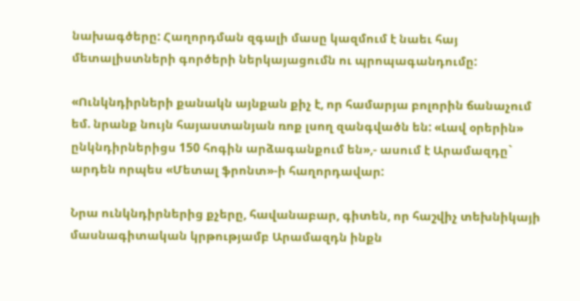նախագծերը: Հաղորդման զգալի մասը կազմում է նաեւ հայ մետալիստների գործերի ներկայացումն ու պրոպագանդումը:

«Ունկնդիրների քանակն այնքան քիչ է, որ համարյա բոլորին ճանաչում եմ. նրանք նույն հայաստանյան ռոք լսող զանգվածն են: «Լավ օրերին» ընկնդիրներիցս 150 հոգին արձագանքում են»,- ասում է Արամազդը` արդեն որպես «Մետալ ֆրոնտ»-ի հաղորդավար:

Նրա ունկնդիրներից քչերը, հավանաբար, գիտեն, որ հաշվիչ տեխնիկայի մասնագիտական կրթությամբ Արամազդն ինքն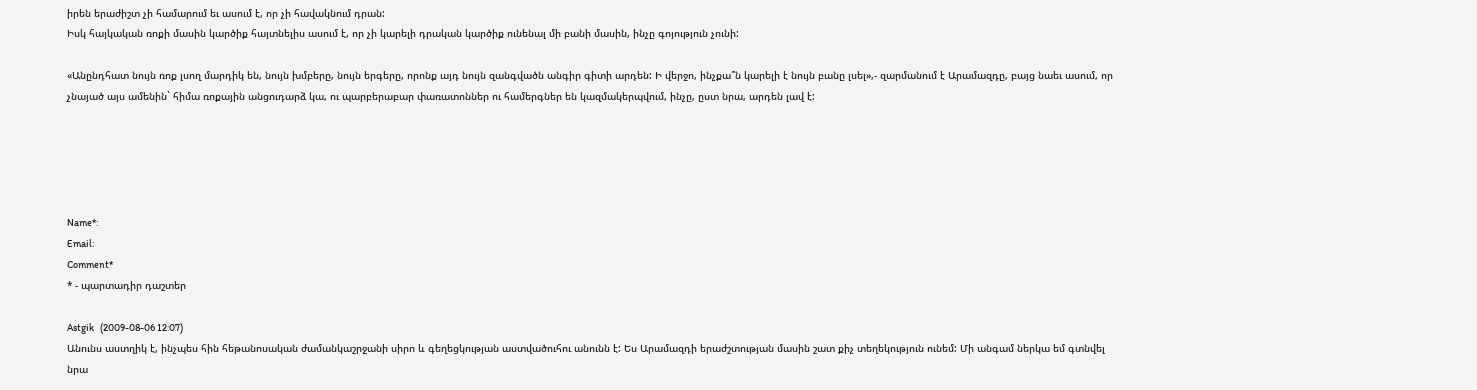իրեն երաժիշտ չի համարում եւ ասում է, որ չի հավակնում դրան:
Իսկ հայկական ռոքի մասին կարծիք հայտնելիս ասում է, որ չի կարելի դրական կարծիք ունենալ մի բանի մասին, ինչը գոյություն չունի:

«Անընդհատ նույն ռոք լսող մարդիկ են, նույն խմբերը, նույն երգերը, որոնք այդ նույն զանգվածն անգիր գիտի արդեն: Ի վերջո, ինչքա՞ն կարելի է նույն բանը լսել»,- զարմանում է Արամազդը, բայց նաեւ ասում, որ չնայած այս ամենին` հիմա ռոքային անցուդարձ կա, ու պարբերաբար փառատոններ ու համերգներ են կազմակերպվում, ինչը, ըստ նրա, արդեն լավ է:





Name*:
Email:
Comment*
* - պարտադիր դաշտեր

Astgik   (2009-08-06 12:07)
Անունս աստղիկ է, ինչպես հին հեթանոսական ժամանկաշրջանի սիրո և գեղեցկության աստվածուհու անունն է: Ես Արամազդի երաժշտության մասին շատ քիչ տեղեկություն ունեմ: Մի անգամ ներկա եմ գտնվել նրա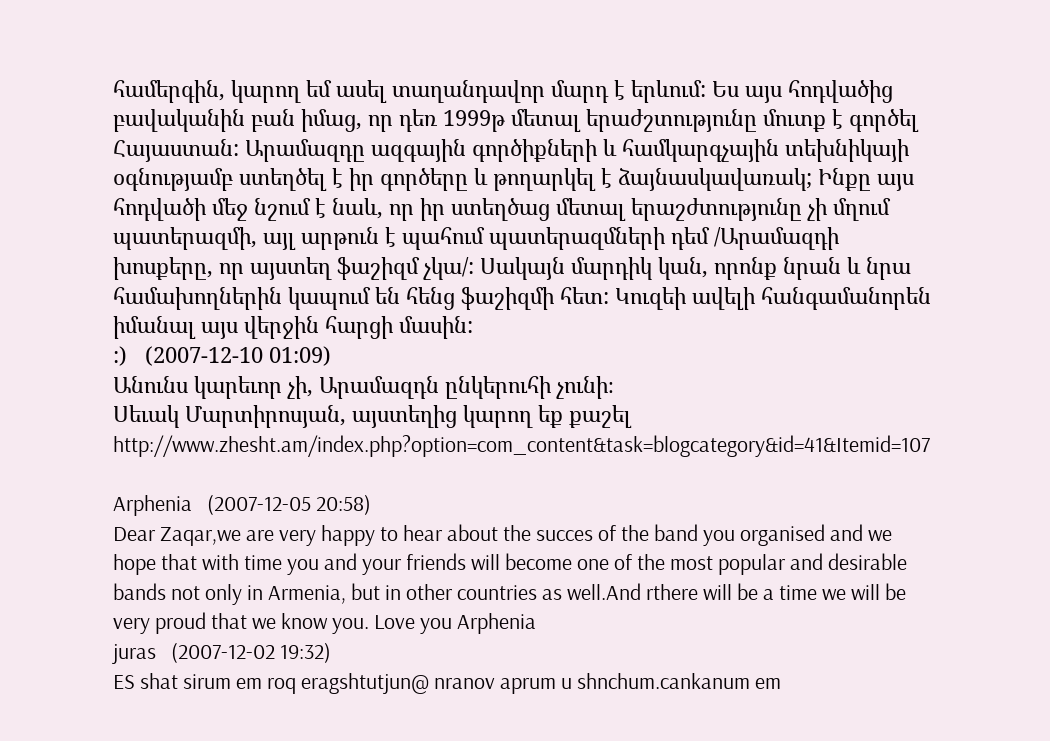համերգին, կարող եմ ասել տաղանդավոր մարդ է երևում: Ես այս հոդվածից բավականին բան իմաց, որ դեռ 1999թ մետալ երաժշտությունը մուտք է գործել Հայաստան: Արամազդը ազգային գործիքների և համկարգչային տեխնիկայի օգնությամբ ստեղծել է իր գործերը և թողարկել է ձայնասկավառակ; Ինքը այս հոդվածի մեջ նշում է նաև, որ իր ստեղծաց մետալ երաշժտությունը չի մղում պատերազմի, այլ արթուն է պահում պատերազմների դեմ /Արամազդի խոսքերը, որ այստեղ ֆաշիզմ չկա/: Սակայն մարդիկ կան, որոնք նրան և նրա համախողներին կապում են հենց ֆաշիզմի հետ: Կուզեի ավելի հանգամանորեն իմանալ այս վերջին հարցի մասին:
:)   (2007-12-10 01:09)
Անունս կարեւոր չի, Արամազդն ընկերուհի չունի։
Սեւակ Մարտիրոսյան, այստեղից կարող եք քաշել http://www.zhesht.am/index.php?option=com_content&task=blogcategory&id=41&Itemid=107

Arphenia   (2007-12-05 20:58)
Dear Zaqar,we are very happy to hear about the succes of the band you organised and we hope that with time you and your friends will become one of the most popular and desirable bands not only in Armenia, but in other countries as well.And rthere will be a time we will be very proud that we know you. Love you Arphenia
juras   (2007-12-02 19:32)
ES shat sirum em roq eragshtutjun@ nranov aprum u shnchum.cankanum em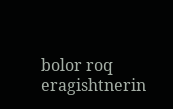bolor roq eragishtnerin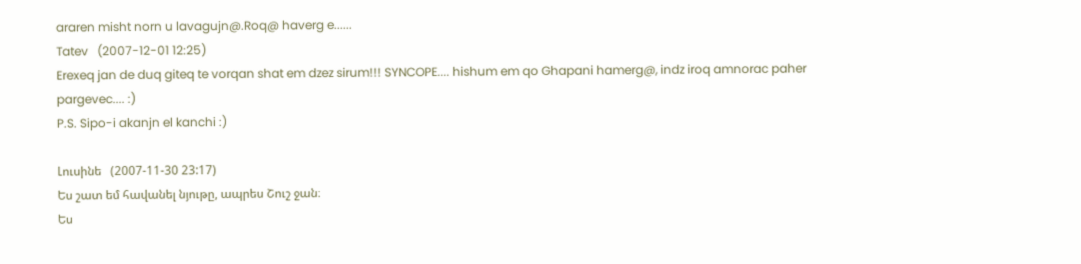araren misht norn u lavagujn@.Roq@ haverg e......
Tatev   (2007-12-01 12:25)
Erexeq jan de duq giteq te vorqan shat em dzez sirum!!! SYNCOPE.... hishum em qo Ghapani hamerg@, indz iroq amnorac paher pargevec.... :)
P.S. Sipo-i akanjn el kanchi :)

Լուսինե   (2007-11-30 23:17)
Ես շատ եմ հավանել նյութը, ապրես Շուշ ջան։
Ես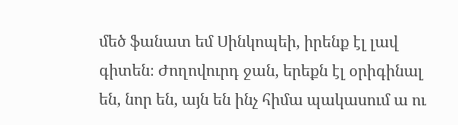մեծ ֆանատ եմ Սինկոպեի, իրենք էլ լավ գիտեն։ Ժողովուրդ ջան, երեքն էլ օրիգինալ են, նոր են, այն են ինչ հիմա պակասում ա ու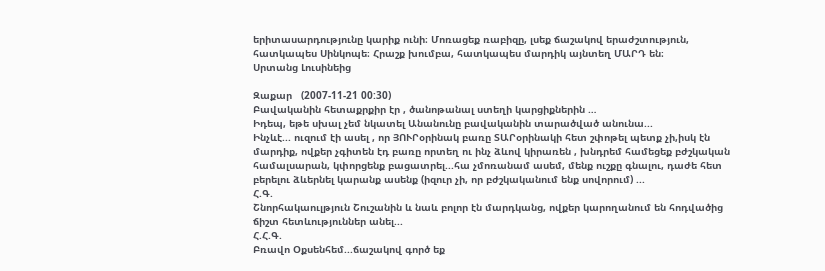երիտասարդությունը կարիք ունի։ Մոռացեք ռաբիզը, լսեք ճաշակով երաժշտություն, հատկապես Սինկոպե։ Հրաշք խումբա, հատկապես մարդիկ այնտեղ ՄԱՐԴ են։
Սրտանց Լուսինեից

Զաքար   (2007-11-21 00:30)
Բավականին հետաքրքիր էր , ծանոթանալ ստեղի կարցիքներին …
Իդեպ, եթե սխալ չեմ նկատել Անանունը բավականին տարածված անունա...
Ինչևէ... ուզում էի ասել , որ ՅՈՒՐօրինակ բառը ՏԱՐօրինակի հետ շփոթել պետք չի,իսկ էն մարդիք, ովքեր չգիտեն էդ բառը որտեղ ու ինչ ձևով կիրառեն , խնդրեմ համեցեք բժշկական համալսարան, կփորցենք բացատրել...հա չմոռանամ ասեմ, մենք ուշքը գնալու, դաժե հետ բերելու ձևերնել կարանք ասենք (իզուր չի, որ բժշկականում ենք սովորում) ...
Հ.Գ.
Շնորհակաուլթյուն Շուշանին և նաև բոլոր էն մարդկանց, ովքեր կարողանում են հոդվածից ճիշտ հետևություններ անել...
Հ.Հ.Գ.
Բռավո Օքսենհեմ...ճաշակով գործ եք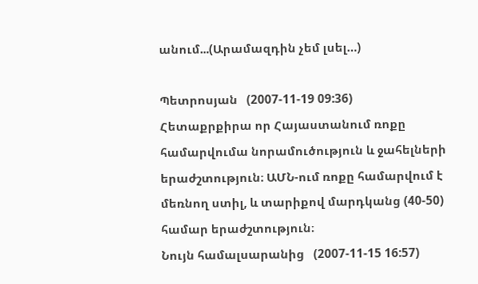անում...(Արամազդին չեմ լսել…)

Պետրոսյան   (2007-11-19 09:36)
Հետաքրքիրա որ Հայաստանում ռոքը համարվումա նորամուծություն և ջահելների երաժշտություն։ ԱՄՆ-ում ռոքը համարվում է մեռնող ստիլ, և տարիքով մարդկանց (40-50) համար երաժշտություն։
Նույն համալսարանից   (2007-11-15 16:57)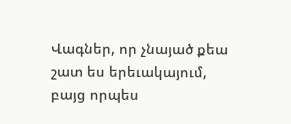Վագներ, որ չնայած քեա շատ ես երեւակայում, բայց որպես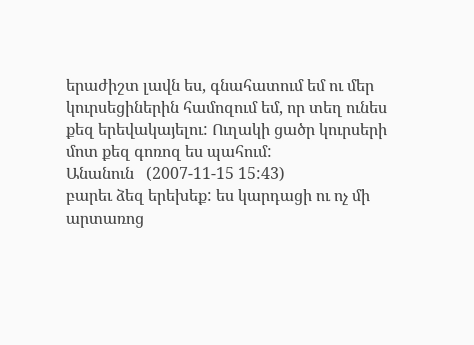երաժիշտ լավն ես, գնահատում եմ ու մեր կուրսեցիներին համոզում եմ, որ տեղ ունես քեզ երեվակայելու: Ուղակի ցածր կուրսերի մոտ քեզ գոռոզ ես պահում:
Անանուն   (2007-11-15 15:43)
բարեւ ձեզ երեխեք: ես կարդացի ու ոչ մի արտառոց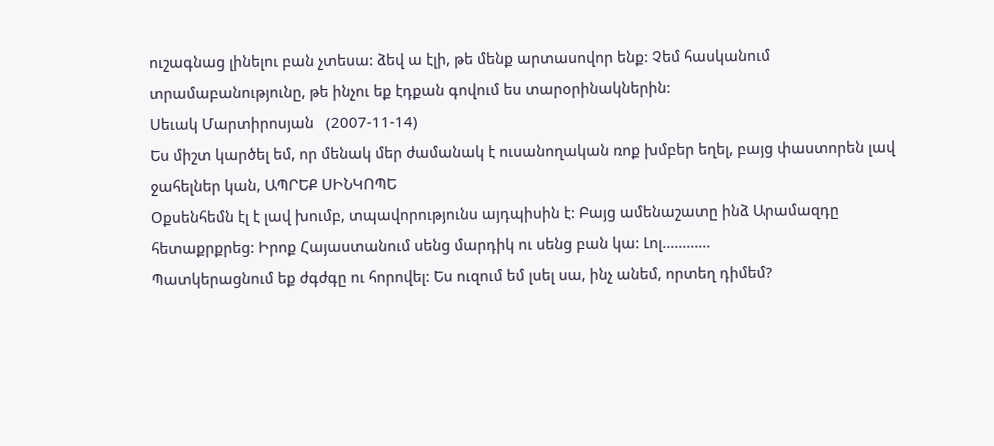ուշագնաց լինելու բան չտեսա: ձեվ ա էլի, թե մենք արտասովոր ենք: Չեմ հասկանում տրամաբանությունը, թե ինչու եք էդքան գովում ես տարօրինակներին:
Սեւակ Մարտիրոսյան   (2007-11-14)
Ես միշտ կարծել եմ, որ մենակ մեր ժամանակ է ուսանողական ռոք խմբեր եղել, բայց փաստորեն լավ ջահելներ կան, ԱՊՐԵՔ ՍԻՆԿՈՊԵ
Օքսենհեմն էլ է լավ խումբ, տպավորությունս այդպիսին է: Բայց ամենաշատը ինձ Արամազդը հետաքրքրեց: Իրոք Հայաստանում սենց մարդիկ ու սենց բան կա: Լոլ............
Պատկերացնում եք ժգժգը ու հորովել: Ես ուզում եմ լսել սա, ինչ անեմ, որտեղ դիմեմ?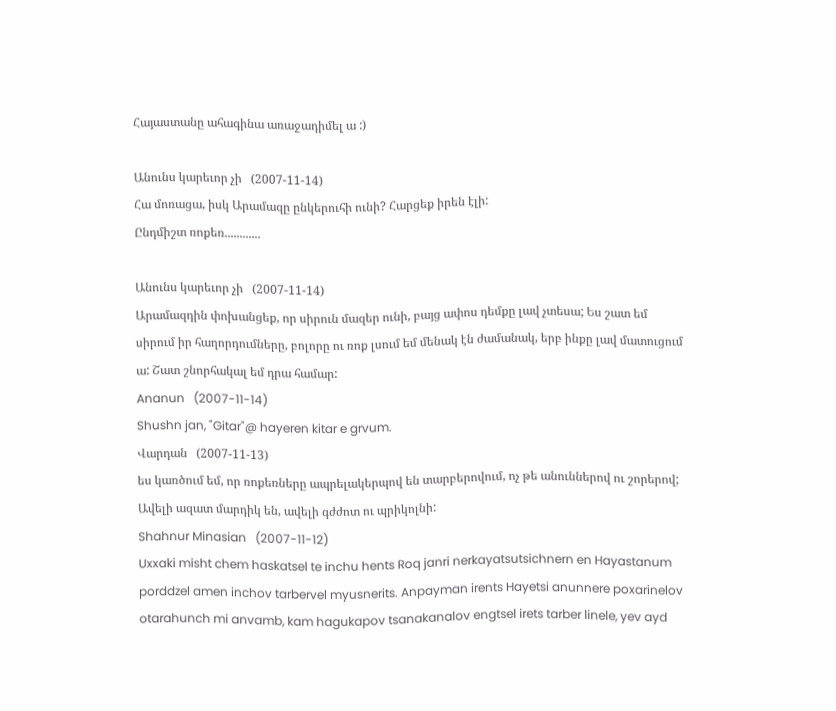Հայաստանը ահագինա առաջադիմել ա :)

Անունս կարեւոր չի   (2007-11-14)
Հա մոռացա, իսկ Արամազը ընկերուհի ունի? Հարցեք իրեն էլի:
Ընդմիշտ ռոքեռ............

Անունս կարեւոր չի   (2007-11-14)
Արամազդին փոխանցեք, որ սիրուն մազեր ունի, բայց ափոս դեմքը լավ չտեսա; Ես շատ եմ սիրում իր հաղորդումները, բոլորը ու ռոք լսում եմ մենակ էն ժամանակ, երբ ինքը լավ մատուցում ա: Շատ շնորհակալ եմ դրա համար:
Ananun   (2007-11-14)
Shushn jan, "Gitar"@ hayeren kitar e grvum.
Վարդան   (2007-11-13)
ես կառծում եմ, որ ռոքեռները ապրելակերպով են տարբերովում, ոչ թե անուններով ու շորերով; Ավելի ազատ մարդիկ են, ավելի գժժոտ ու պրիկոլնի:
Shahnur Minasian   (2007-11-12)
Uxxaki misht chem haskatsel te inchu hents Roq janri nerkayatsutsichnern en Hayastanum porddzel amen inchov tarbervel myusnerits. Anpayman irents Hayetsi anunnere poxarinelov otarahunch mi anvamb, kam hagukapov tsanakanalov engtsel irets tarber linele, yev ayd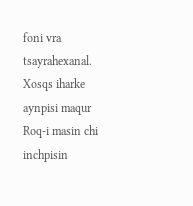foni vra tsayrahexanal. Xosqs iharke aynpisi maqur Roq-i masin chi inchpisin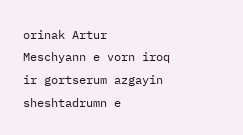orinak Artur Meschyann e vorn iroq ir gortserum azgayin sheshtadrumn e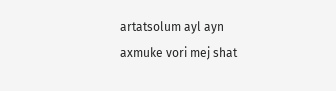artatsolum ayl ayn axmuke vori mej shat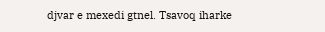djvar e mexedi gtnel. Tsavoq iharke